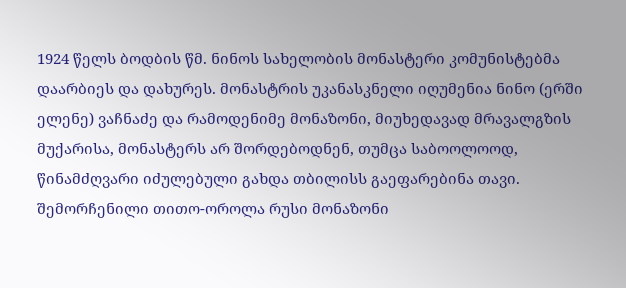1924 წელს ბოდბის წმ. ნინოს სახელობის მონასტერი კომუნისტებმა დაარბიეს და დახურეს. მონასტრის უკანასკნელი იღუმენია ნინო (ერში ელენე) ვაჩნაძე და რამოდენიმე მონაზონი, მიუხედავად მრავალგზის მუქარისა, მონასტერს არ შორდებოდნენ, თუმცა საბოოლოოდ, წინამძღვარი იძულებული გახდა თბილისს გაეფარებინა თავი. შემორჩენილი თითო-ოროლა რუსი მონაზონი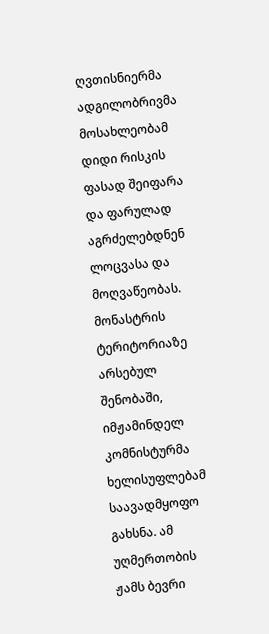ღვთისნიერმა ადგილობრივმა მოსახლეობამ დიდი რისკის ფასად შეიფარა და ფარულად აგრძელებდნენ ლოცვასა და მოღვაწეობას.
მონასტრის ტერიტორიაზე არსებულ შენობაში, იმჟამინდელ კომნისტურმა ხელისუფლებამ საავადმყოფო გახსნა. ამ უღმერთობის ჟამს ბევრი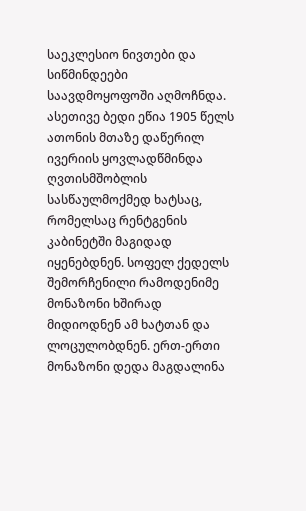საეკლესიო ნივთები და სიწმინდეები საავდმოყოფოში აღმოჩნდა. ასეთივე ბედი ეწია 1905 წელს ათონის მთაზე დაწერილ ივერიის ყოვლადწმინდა ღვთისმშობლის სასწაულმოქმედ ხატსაც, რომელსაც რენტგენის კაბინეტში მაგიდად იყენებდნენ. სოფელ ქედელს შემორჩენილი რამოდენიმე მონაზონი ხშირად მიდიოდნენ ამ ხატთან და ლოცულობდნენ. ერთ-ერთი მონაზონი დედა მაგდალინა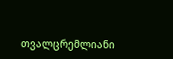თვალცრემლიანი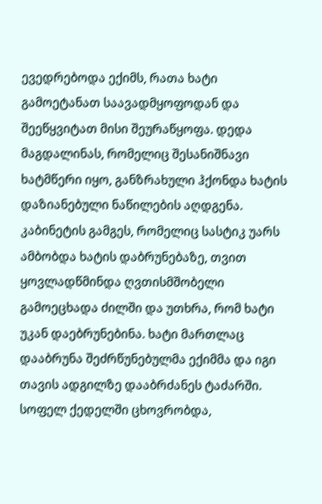ევედრებოდა ექიმს, რათა ხატი გამოეტანათ საავადმყოფოდან და შეეწყვიტათ მისი შეურაწყოფა. დედა მაგდალინას, რომელიც შესანიშნავი ხატმწერი იყო, განზრახული ჰქონდა ხატის დაზიანებული ნაწილების აღდგენა. კაბინეტის გამგეს, რომელიც სასტიკ უარს ამბობდა ხატის დაბრუნებაზე, თვით ყოვლადწმინდა ღვთისმშობელი გამოეცხადა ძილში და უთხრა, რომ ხატი უკან დაებრუნებინა. ხატი მართლაც დააბრუნა შეძრწუნებულმა ექიმმა და იგი თავის ადგილზე დააბრძანეს ტაძარში.
სოფელ ქედელში ცხოვრობდა,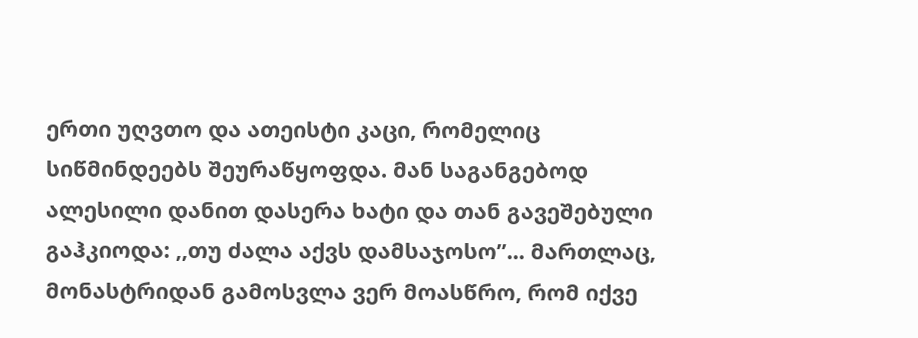ერთი უღვთო და ათეისტი კაცი, რომელიც სიწმინდეებს შეურაწყოფდა. მან საგანგებოდ ალესილი დანით დასერა ხატი და თან გავეშებული გაჰკიოდა: ,,თუ ძალა აქვს დამსაჯოსო’’... მართლაც, მონასტრიდან გამოსვლა ვერ მოასწრო, რომ იქვე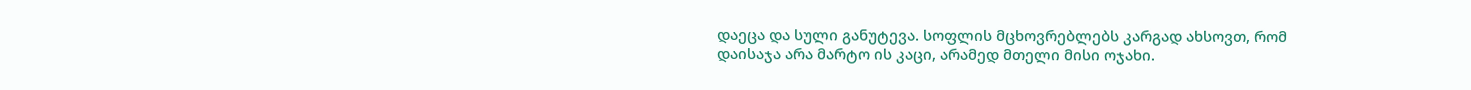დაეცა და სული განუტევა. სოფლის მცხოვრებლებს კარგად ახსოვთ, რომ დაისაჯა არა მარტო ის კაცი, არამედ მთელი მისი ოჯახი.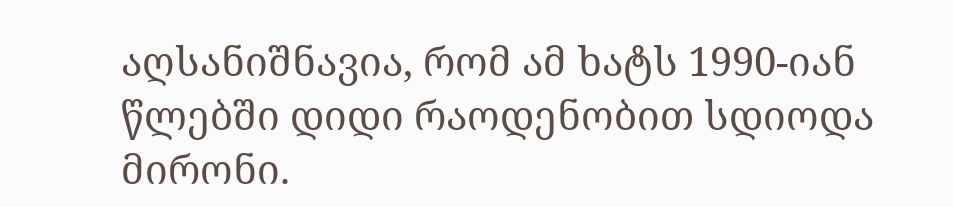აღსანიშნავია, რომ ამ ხატს 1990-იან წლებში დიდი რაოდენობით სდიოდა მირონი.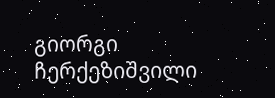გიორგი ჩერქეზიშვილი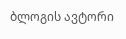ბლოგის ავტორი